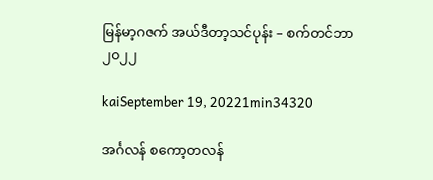မြန်မာ့ဂဇက် အယ်ဒီတာ့သင်ပုန်း – စက်တင်ဘာ ၂၀၂၂

kaiSeptember 19, 20221min34320

အင်္ဂလန် စကော့တလန်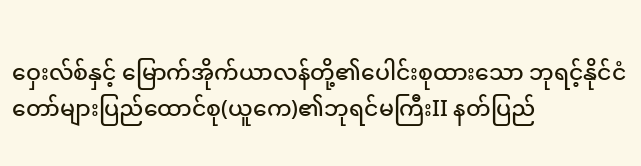ဝှေးလ်စ်နှင့် မြောက်အိုက်ယာလန်တို့၏ပေါင်းစုထားသော ဘုရင့်နိုင်ငံတော်များပြည်ထောင်စု(ယူကေ)၏ဘုရင်မကြီးII နတ်ပြည်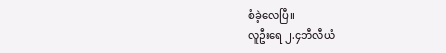စံခဲ့လေပြီ။
လူဦးရေ ၂.၄ဘီလီယံ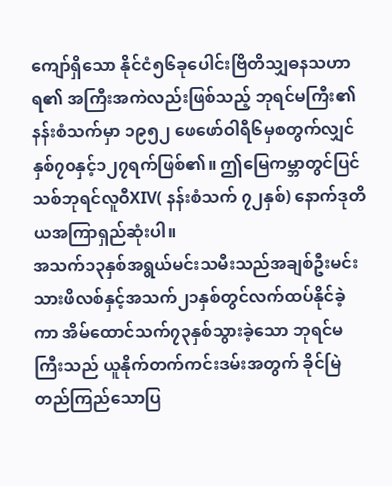ကျော်ရှိသော နိုင်ငံ၅၆ခုပေါင်းဗြိတိသျှဓနသဟာရ၏ အကြီးအကဲလည်းဖြစ်သည့် ဘုရင်မကြီး၏နန်းစံသက်မှာ ၁၉၅၂ ဖေဖော်ဝါရီ၆မှစတွက်လျှင် နှစ်၇၀နှင့်၁၂၇ရက်ဖြစ်၏။ ဤမြေကမ္ဘာတွင်ပြင်သစ်ဘုရင်လူဝီXIV( နန်းစံသက် ၇၂နှစ်) နောက်ဒုတိယအကြာရှည်ဆုံးပါ။
အသက်၁၃နှစ်အရွယ်မင်းသမီးသည်အချစ်ဦးမင်းသားဖိလစ်နှင့်အသက်၂၁နှစ်တွင်လက်ထပ်နိုင်ခဲ့ကာ အိမ်ထောင်သက်၇၃နှစ်သွားခဲ့သော ဘုရင်မကြီးသည် ယူနိုက်တက်ကင်းဒမ်းအတွက် ခိုင်မြဲတည်ကြည်သောပြ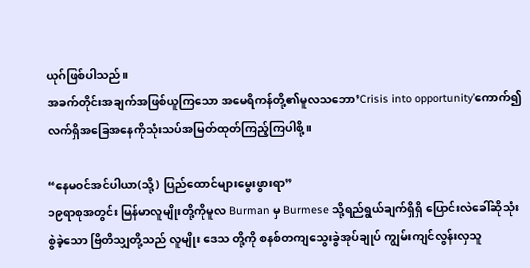ယုဂ်ဖြစ်ပါသည်။
အခက်တိုင်းအချက်အဖြစ်ယူကြသော အမေရိကန်တို့၏မူလသဘော’Crisis into opportunity’ကောက်၍ လက်ရှိအခြေအနေကိုသုံးသပ်အမြတ်ထုတ်ကြည့်ကြပါစို့။

“နေမဝင်အင်ပါယာ(သို့) ပြည်ထောင်များမွေးဖွားရာ”
၁၉ရာစုအတွင်း မြန်မာလူမျိုးတို့ကိုမူလ Burman မှ Burmese သို့ရည်ရွယ်ချက်ရှိရှိ ပြောင်းလဲခေါ်ဆိုသုံးစွဲခဲ့သော ဗြိတိသျှတို့သည် လူမျိုး ဒေသ တို့ကို စနစ်တကျသွေးခွဲအုပ်ချုပ် ကျွမ်းကျင်လွန်းလှသူ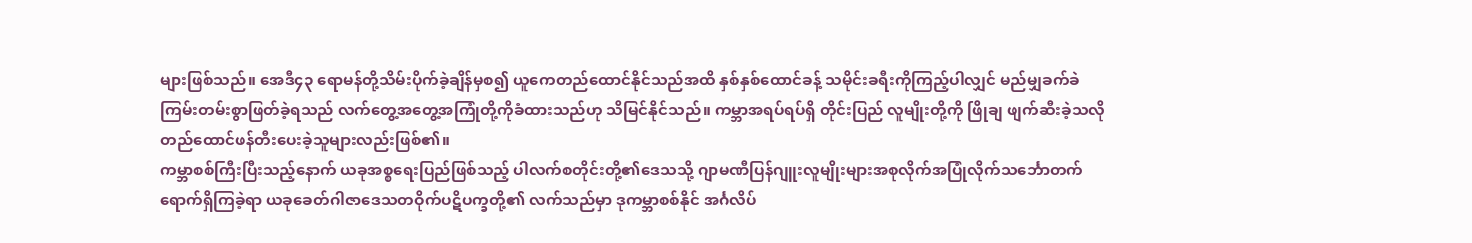များဖြစ်သည်။ အေဒီ၄၃ ရောမန်တို့သိမ်းပိုက်ခဲ့ချိန်မှစ၍ ယူကေတည်ထောင်နိုင်သည်အထိ နှစ်နှစ်ထောင်ခန့် သမိုင်းခရီးကိုကြည့်ပါလျှင် မည်မျှခက်ခဲကြမ်းတမ်းစွာဖြတ်ခဲ့ရသည် လက်တွေ့အတွေ့အကြုံတို့ကိုခံထားသည်ဟု သိမြင်နိုင်သည်။ ကမ္ဘာအရပ်ရပ်ရှိ တိုင်းပြည် လူမျိုးတို့ကို ဖြိုချ ဖျက်ဆီးခဲ့သလို တည်ထောင်ဖန်တီးပေးခဲ့သူများလည်းဖြစ်၏။
ကမ္ဘာစစ်ကြီးပြီးသည့်နောက် ယခုအစ္စရေးပြည်ဖြစ်သည့် ပါလက်စတိုင်းတို့၏ဒေသသို့ ဂျာမဏီပြန်ဂျူးလူမျိုးများအစုလိုက်အပြုံလိုက်သင်္ဘောတက်ရောက်ရှိကြခဲ့ရာ ယခုခေတ်ဂါဇာဒေသတဝိုက်ပဋိပက္ခတို့၏ လက်သည်မှာ ဒုကမ္ဘာစစ်နိုင် အင်္ဂလိပ်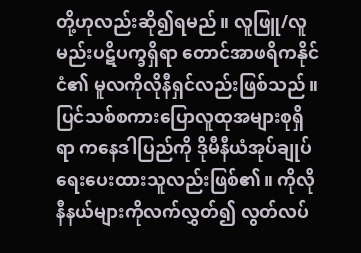တို့ဟုလည်းဆို၍ရမည်။ လူဖြူ/လူမည်းပဋိပက္ခရှိရာ တောင်အာဖရိကနိုင်ငံ၏ မူလကိုလိုနီရှင်လည်းဖြစ်သည်။ ပြင်သစ်စကားပြောလူထုအများစုရှိရာ ကနေဒါပြည်ကို ဒိုမီနီယံအုပ်ချုပ်ရေးပေးထားသူလည်းဖြစ်၏။ ကိုလိုနီနယ်များကိုလက်လွှတ်၍ လွတ်လပ်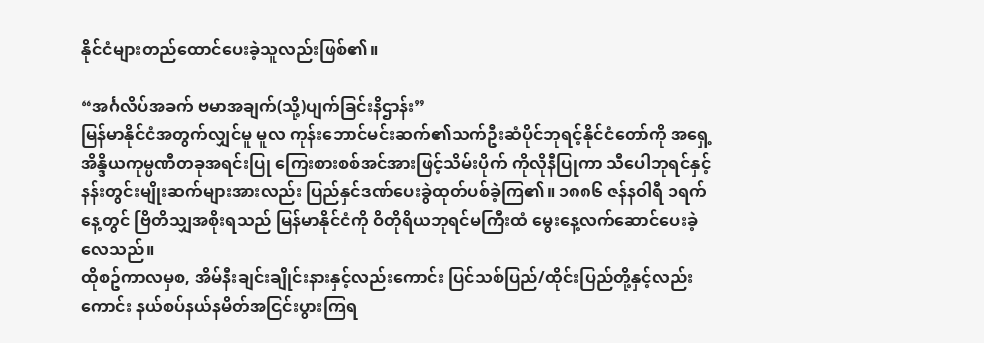နိုင်ငံများတည်ထောင်ပေးခဲ့သူလည်းဖြစ်၏။

“အင်္ဂလိပ်အခက် ဗမာအချက်(သို့)ပျက်ခြင်းနိဌာန်း”
မြန်မာနိုင်ငံအတွက်လျှင်မူ မူလ ကုန်းဘောင်မင်းဆက်၏သက်ဦးဆံပိုင်ဘုရင့်နိုင်ငံတော်ကို အရှေ့အိန္ဒိယကုမ္ပဏီတခုအရင်းပြု ကြေးစားစစ်အင်အားဖြင့်သိမ်းပိုက် ကိုလိုနီပြုကာ သီပေါဘုရင်နှင့်နန်းတွင်းမျိုးဆက်များအားလည်း ပြည်နှင်ဒဏ်ပေးခွဲထုတ်ပစ်ခဲ့ကြ၏။ ၁၈၈၆ ဇန်နဝါရီ ၁ရက်နေ့တွင် ဗြိတိသျှအစိုးရသည် မြန်မာနိုင်ငံကို ဝိတိုရိယဘုရင်မကြီးထံ မွေးနေ့လက်ဆောင်ပေးခဲ့လေသည်။
ထိုစဥ်ကာလမှစ, အိမ်နီးချင်းချိုင်းနားနှင့်လည်းကောင်း ပြင်သစ်ပြည်/ထိုင်းပြည်တို့နှင့်လည်းကောင်း နယ်စပ်နယ်နမိတ်အငြင်းပွားကြရ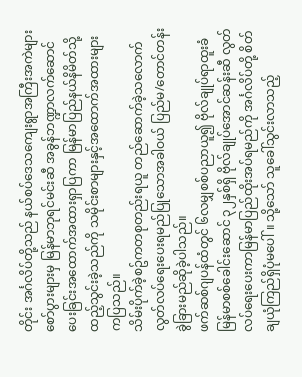တိုင်း အင်္ဂလိပ်တို့သည် နယ်စပ်ဒေသကျေးရွာအကြီးအကဲများ စော်ပွားများမှ မြန်မာဘုရင်မင်းဆီ အခွန်ဘဏ္ဍာလက်ဆောင်ပေးခြင်းအထောက်အထားရှာပြကာ မြန်မာပြည်နယ်နိမိတ်သို့ ထည့်သွင်းခဲ့သည်ကို သမိုင်းစာများနှင့်အထောက်အထားများကပြသည်။
သိမ်းပိုက်ခဲ့စဥ်ကတစုတည်းရယူ တည်ဆောက်ခဲ့သလောက် လွတ်လပ်ရေးပေးရမည်ပြုသောအခါဝယ် ပြည်မ/တောင်တန်းခွဲခြားမည်ဆိုခဲ့ပါသည်။
ဖက်ဆစ်ဂျပန်ထံတွင် ၆လမျှစစ်ပညာယူ၍ ဗိုလ်ချုပ်ရာထူးခံမြန်မာစစ်ခေါင်းဆောင် ၃၂နှစ်ရှိ ဗိုလ်ချုပ်အောင်ဆန်းဆီ လွတ်လပ်ရေးပေးကာမြန်မာပြည်ထိုးအပ်ရမည်ကို အင်္ဂလိပ်တို့ စိတ်ချယုံကြည်ရှိပုံမပေါ်။ သို့သော် သူခေါ်သွင်းလာသည့်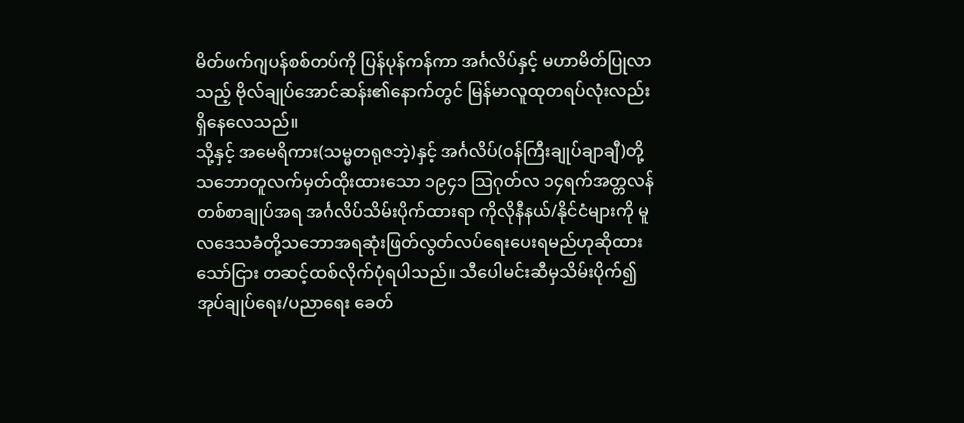မိတ်ဖက်ဂျပန်စစ်တပ်ကို ပြန်ပုန်ကန်ကာ အင်္ဂလိပ်နှင့် မဟာမိတ်ပြုလာသည့် ဗိုလ်ချုပ်အောင်ဆန်း၏နောက်တွင် မြန်မာလူထုတရပ်လုံးလည်းရှိနေလေသည်။
သို့နှင့် အမေရိကား(သမ္မတရုဇဘဲ့)နှင့် အင်္ဂလိပ်(ဝန်ကြီးချုပ်ချာချီ)တို့သဘောတူလက်မှတ်ထိုးထားသော ၁၉၄၁ သြဂုတ်လ ၁၄ရက်အတ္တလန်တစ်စာချုပ်အရ အင်္ဂလိပ်သိမ်းပိုက်ထားရာ ကိုလိုနီနယ်/နိုင်ငံများကို မူလဒေသခံတို့သဘောအရဆုံးဖြတ်လွတ်လပ်ရေးပေးရမည်ဟုဆိုထားသော်ငြား တဆင့်ထစ်လိုက်ပုံရပါသည်။ သီပေါမင်းဆီမှသိမ်းပိုက်၍ အုပ်ချုပ်ရေး/ပညာရေး ခေတ်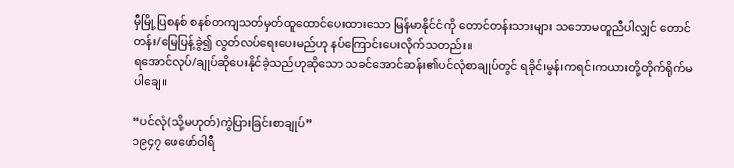မှီမြို့ပြစနစ် စနစ်တကျသတ်မှတ်ထူထောင်ပေးထားသော မြန်မာနိုင်ငံကို တောင်တန်းသားများ သဘောမတူညီပါလျှင် တောင်တန်း/မြေပြန့်ခွဲ၍ လွတ်လပ်ရေးပေးမည်ဟု နပ်ကြောင်းပေးလိုက်သတည်း။
ရအောင်လုပ်/ချုပ်ဆိုပေးနိုင်ခဲ့သည်ဟုဆိုသော သခင်အောင်ဆန်း၏ပင်လုံစာချုပ်တွင် ရခိုင်၊မွန်၊ကရင်၊ကယားတို့တိုက်ရိုက်မပါချေ။

“ပင်လုံ(သို့မဟုတ်)ကွဲပြားခြင်းစာချုပ်”
၁၉၄၇ ဖေဖော်ဝါရီ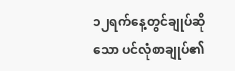၁၂ရက်နေ့တွင်ချုပ်ဆိုသော ပင်လုံစာချုပ်၏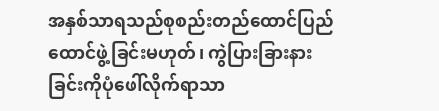အနှစ်သာရသည်စုစည်းတည်ထောင်ပြည်ထောင်ဖွဲ့ခြင်းမဟုတ်၊ ကွဲပြားခြားနားခြင်းကိုပုံဖေါ်လိုက်ရာသာ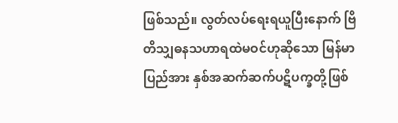ဖြစ်သည်။ လွတ်လပ်ရေးရယူပြီးနောက် ဗြိတိသျှဓနသဟာရထဲမဝင်ဟုဆိုသော မြန်မာပြည်အား နှစ်အဆက်ဆက်ပဋိပက္ခတို့ဖြစ်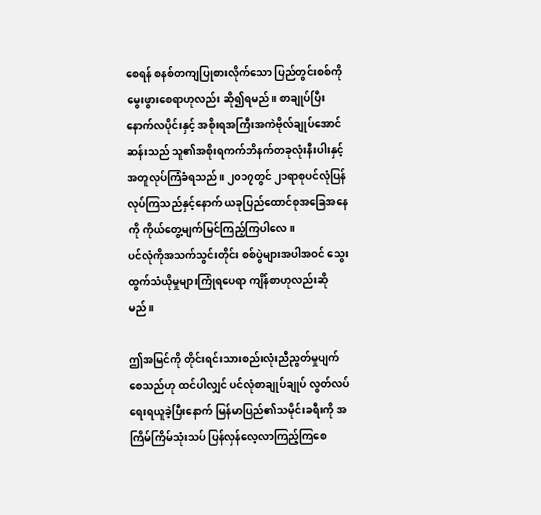စေရန် စနစ်တကျပြုစားလိုက်သော ပြည်တွင်းစစ်ကိုမွေးဖွားစေရာဟုလည်း ဆို၍ရမည်။ စာချုပ်ပြီးနောက်လပိုင်းနှင့် အစိုးရအကြီးအကဲဗိုလ်ချုပ်အောင်ဆန်းသည် သူ၏အစိုးရကက်ဘိနက်တခုလုံးနီးပါးနှင့်အတူလုပ်ကြံခံရသည်။ ၂၀၁၇တွင် ၂၁ရာစုပင်လုံပြန်လုပ်ကြသည်နှင့်နောက် ယခုပြည်ထောင်စုအခြေအနေကို ကိုယ်တွေ့မျက်မြင်ကြည့်ကြပါလေ။
ပင်လုံကိုအသက်သွင်းတိုင်း စစ်ပွဲများအပါအဝင် သွေးထွက်သံယိုမှုများကြုံရပေရာ ကျိန်စာဟုလည်းဆိုမည်။

ဤအမြင်ကို တိုင်းရင်းသားစည်းလုံးညီညွတ်မှုပျက်စေသည်ဟု ထင်ပါလျှင် ပင်လုံစာချုပ်ချုပ် လွတ်လပ်ရေးရယူခဲ့ပြီးနောက် မြန်မာပြည်၏သမိုင်းခရီးကို အကြိမ်ကြိမ်သုံးသပ် ပြန်လှန်လေ့လာကြည့်ကြစေ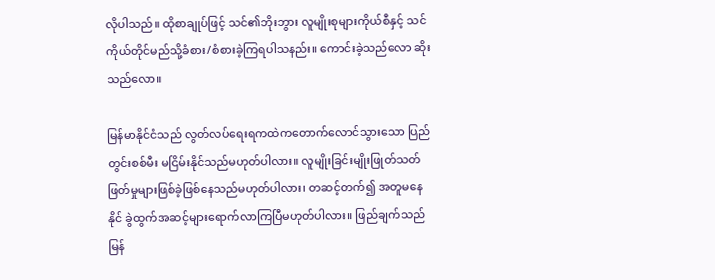လိုပါသည်။ ထိုစာချုပ်ဖြင့် သင်၏ဘိုးဘွား လူမျိုးစုများကိုယ်စီနှင့် သင်ကိုယ်တိုင်မည်သို့ခံစား/စံစားခဲ့ကြရပါသနည်း။ ကောင်းခဲ့သည်လော ဆိုးသည်လော။

မြန်မာနိုင်ငံသည် လွတ်လပ်ရေးရကထဲကတောက်လောင်သွားသော ပြည်တွင်းစစ်မီး မငြိမ်းနိုင်သည်မဟုတ်ပါလား။ လူမျိုးခြင်းမျိုးဖြုတ်သတ်ဖြတ်မှုများဖြစ်ခဲ့ဖြစ်နေသည်မဟုတ်ပါလား၊ တဆင့်တက်၍ အတူမနေနိုင် ခွဲထွက်အဆင့်များရောက်လာကြပြီမဟုတ်ပါလား။ ဖြည်ချက်သည် မြန်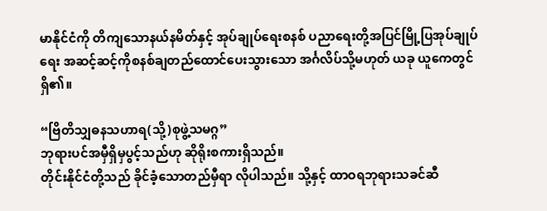မာနိုင်ငံကို တိကျသောနယ်နမိတ်နှင့် အုပ်ချုပ်ရေးစနစ် ပညာရေးတို့အပြင်မြို့ပြအုပ်ချုပ်ရေး အဆင့်ဆင့်ကိုစနစ်ချတည်ထောင်ပေးသွားသော အင်္ဂလိပ်သို့မဟုတ် ယခု ယူကေတွင်ရှိ၏။

“ဗြိတိသျှဓနသဟာရ(သို့)စုဖွဲ့သမဂ္ဂ”
ဘုရားပင်အမှီရှိမှပွင့်သည်ဟု ဆိုရိုးစကားရှိသည်။
တိုင်းနိုင်ငံတို့သည် ခိုင်ခံ့သောတည်မှီရာ လိုပါသည်။ သို့နှင့် ထာဝရဘုရားသခင်ဆီ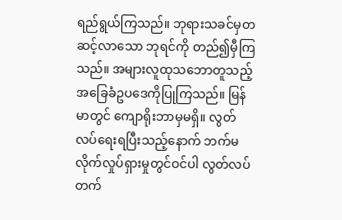ရည်ရွယ်ကြသည်။ ဘုရားသခင်မှတဆင့်လာသော ဘုရင်ကို တည်၍မှီကြသည်။ အများလူထုသဘောတူသည့် အခြေခံဥပဒေကိုပြုကြသည်။ မြန်မာတွင် ကျောရိုးဘာမှမရှိ။ လွတ်လပ်ရေးရပြီးသည့်နောက် ဘက်မလိုက်လှုပ်ရှားမှုတွင်ဝင်ပါ လွတ်လပ် တက်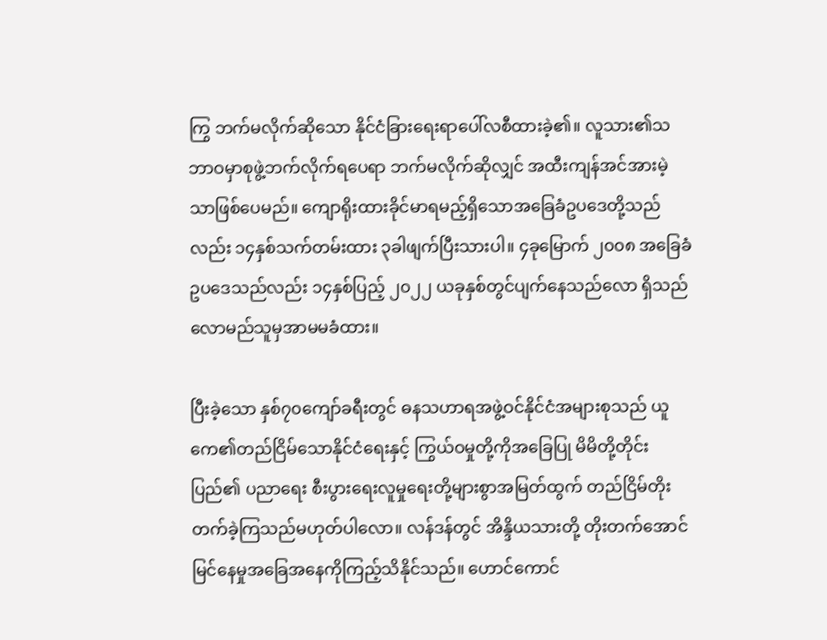ကြွ ဘက်မလိုက်ဆိုသော နိုင်ငံခြားရေးရာပေါ်လစီထားခဲ့၏။ လူသား၏သဘာဝမှာစုဖွဲ့ဘက်လိုက်ရပေရာ ဘက်မလိုက်ဆိုလျှင် အထီးကျန်အင်အားမဲ့သာဖြစ်ပေမည်။ ကျောရိုးထားခိုင်မာရမည့်ရှိသောအခြေခံဥပဒေတို့သည်လည်း ၁၄နှစ်သက်တမ်းထား ၃ခါဖျက်ပြီးသားပါ။ ၄ခုမြောက် ၂၀၀၈ အခြေခံဥပဒေသည်လည်း ၁၄နှစ်ပြည့် ၂၀၂၂ ယခုနှစ်တွင်ပျက်နေသည်လော ရှိသည်လောမည်သူမှအာမမခံထား။

ပြီးခဲ့သော နှစ်၇၀ကျော်ခရီးတွင် ဓနသဟာရအဖွဲ့ဝင်နိုင်ငံအများစုသည် ယူကေ၏တည်ငြိမ်သောနိုင်ငံရေးနှင့် ကြွယ်ဝမှုတို့ကိုအခြေပြု မိမိတို့တိုင်းပြည်၏ ပညာရေး စီးပွားရေးလူမှုရေးတို့များစွာအမြတ်ထွက် တည်ငြိမ်တိုးတက်ခဲ့ကြသည်မဟုတ်ပါလော။ လန်ဒန်တွင် အိန္ဒိယသားတို့ တိုးတက်အောင်မြင်နေမှုအခြေအနေကိုကြည့်သိနိုင်သည်။ ဟောင်ကောင်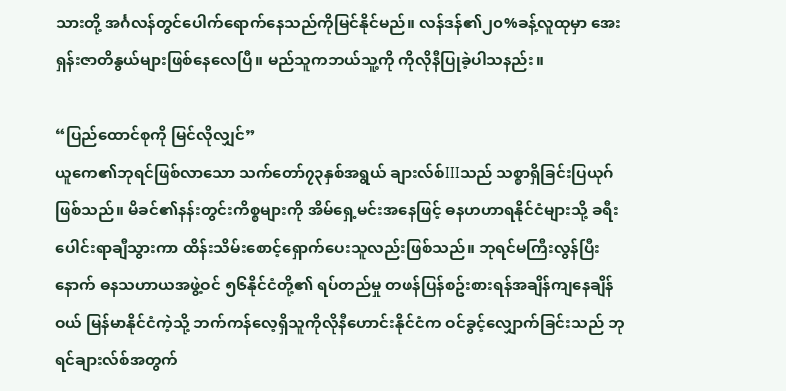သားတို့ အင်္ဂလန်တွင်ပေါက်ရောက်နေသည်ကိုမြင်နိုင်မည်။ လန်ဒန်၏၂၀%ခန့်လူထုမှာ အေးရှန်းဇာတိနွယ်များဖြစ်နေလေပြီ။ မည်သူကဘယ်သူ့ကို ကိုလိုနီပြုခဲ့ပါသနည်း။

“ပြည်ထောင်စုကို မြင်လိုလျှင်”
ယူကေ၏ဘုရင်ဖြစ်လာသော သက်တော်၇၃နှစ်အရွယ် ချားလ်စ်IIIသည် သစ္စာရှိခြင်းပြယုဂ်ဖြစ်သည်။ မိခင်၏နန်းတွင်းကိစ္စများကို အိမ်ရှေ့မင်းအနေဖြင့် ဓနဟဟာရနိုင်ငံများသို့ ခရီးပေါင်းရာချီသွားကာ ထိန်းသိမ်းစောင့်ရှောက်ပေးသူလည်းဖြစ်သည်။ ဘုရင်မကြီးလွန်ပြီးနောက် ဓနသဟာယအဖွဲ့ဝင် ၅၆နိုင်ငံတို့၏ ရပ်တည်မှု တဖန်ပြန်စဥ်းစားရန်အချိန်ကျနေချိန်ဝယ် မြန်မာနိုင်ငံကဲ့သို့ ဘက်ကန်လေ့ရှိသူကိုလိုနီဟောင်းနိုင်ငံက ဝင်ခွင့်လျှောက်ခြင်းသည် ဘုရင်ချားလ်စ်အတွက်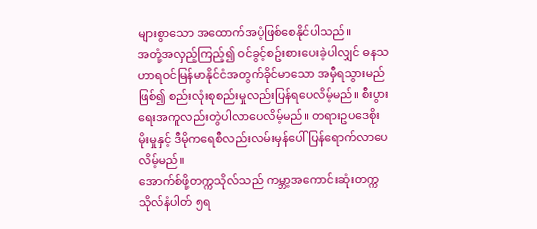များစွာသော အထောက်အပံ့ဖြစ်စေနိုင်ပါသည်။
အတုံ့အလှည့်ကြည့်၍ ဝင်ခွင့်စဥ်းစားပေးခဲ့ပါလျှင် ဓနသဟာရဝင်မြန်မာနိုင်ငံအတွက်ခိုင်မာသော အမှီရသွားမည်ဖြစ်၍ စည်းလုံးစုစည်းမှုလည်းပြန်ရပေလိမ့်မည်။ စီးပွားရေးအကူလည်းတွဲပါလာပေလိမ့်မည်။ တရားဥပဒေစိုးမိုးမှုနှင့် ဒီမိုကရေစီလည်းလမ်းမှန်ပေါ်ပြန်ရောက်လာပေလိမ့်မည်။
အောက်စ်ဖို့တက္ကသိုလ်သည် ကမ္ဘာ့အကောင်းဆုံးတက္ကသိုလ်နံပါတ် ၅ရ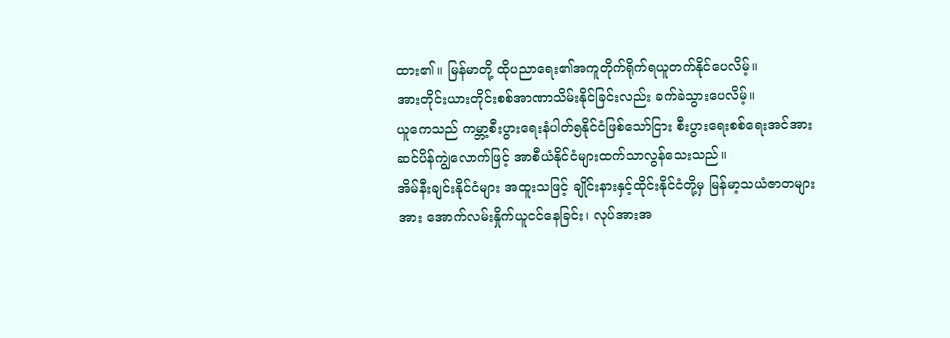ထား၏။ မြန်မာတို့ ထိုပညာရေး၏အကူတိုက်ရိုက်ရယူတက်နိုင်ပေလိမ့်။
အားတိုင်းယားတိုင်းစစ်အာဏာသိမ်းနိုင်ခြင်းလည်း ခက်ခဲသွားပေလိမ့်။
ယူကေသည် ကမ္ဘာ့စီးပွားရေးနံပါတ်၅နိုင်ငံဖြစ်သော်ငြား စီးပွားရေးစစ်ရေးအင်အား ဆင်ပိန်ကျွဲလောက်ဖြင့် အာစီယံနိုင်ငံများထက်သာလွန်သေးသည်။
အိမ်နီးချင်းနိုင်ငံများ အထူးသဖြင့် ချိုင်းနားနှင့်ထိုင်းနိုင်ငံတို့မှ မြန်မာ့သယံဇာတများအား အောက်လမ်းနှိုက်ယူငင်နေခြင်း၊ လုပ်အားအ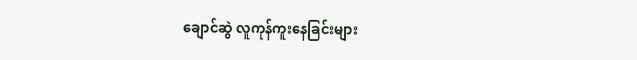ချောင်ဆွဲ လူကုန်ကူးနေခြင်းများ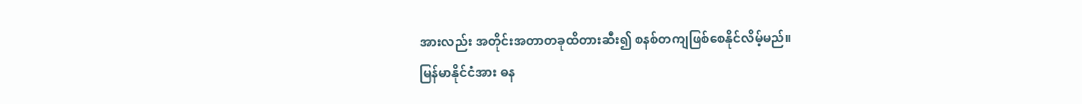အားလည်း အတိုင်းအတာတခုထိတားဆီး၍ စနစ်တကျဖြစ်စေနိုင်လိမ့်မည်။
မြန်မာနိုင်ငံအား ဓန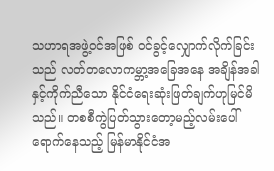သဟာရအဖွဲ့ဝင်အဖြစ် ဝင်ခွင့်လျှောက်လိုက်ခြင်းသည် လတ်တလောကမ္ဘာ့အခြေအနေ အချိန်အခါနှင့်ကိုက်ညီသော နိုင်ငံရေးဆုံးဖြတ်ချက်ဟုမြင်မိသည်။ တစစီကွဲပြတ်သွားတော့မည့်လမ်းပေါ်ရောက်နေသည့် မြန်မာနိုင်ငံအ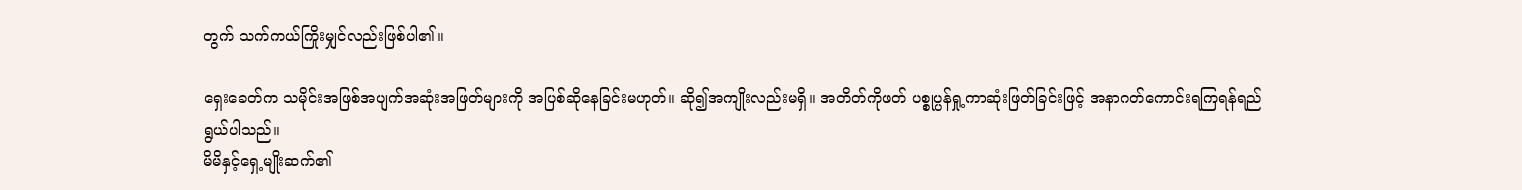တွက် သက်ကယ်ကြိုးမျှင်လည်းဖြစ်ပါ၏။

ရှေးခေတ်က သမိုင်းအဖြစ်အပျက်အဆုံးအဖြတ်များကို အပြစ်ဆိုနေခြင်းမဟုတ်။ ဆို၍အကျိုးလည်းမရှိ။ အတိတ်ကိုဖတ် ပစ္စုပ္ပန်ရှု့ကာဆုံးဖြတ်ခြင်းဖြင့် အနာဂတ်ကောင်းရကြရန်ရည်ရွယ်ပါသည်။
မိမိနှင့်ရှေ့မျိုးဆက်၏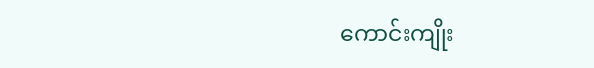ကောင်းကျိုး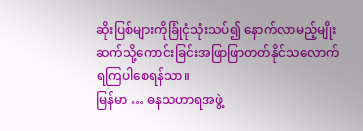ဆိုးပြစ်များကိုခြုံငုံသုံးသပ်၍ နောက်လာမည့်မျိုးဆက်သို့ကောင်းခြင်းအဖြာဖြာတတ်နိုင်သလောက်ရကြပါစေရန်သာ။
မြန်မာ … ဓနသဟာရအဖွဲ့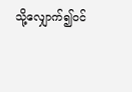သို့လျှောက်၍ဝင်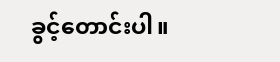ခွင့်တောင်းပါ။